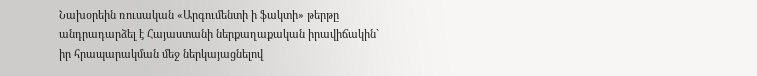Նախօրեին ռուսական «Արգումենտի ի ֆակտի» թերթը անդրադարձել է Հայաստանի ներքաղաքական իրավիճակին` իր հրապարակման մեջ ներկայացնելով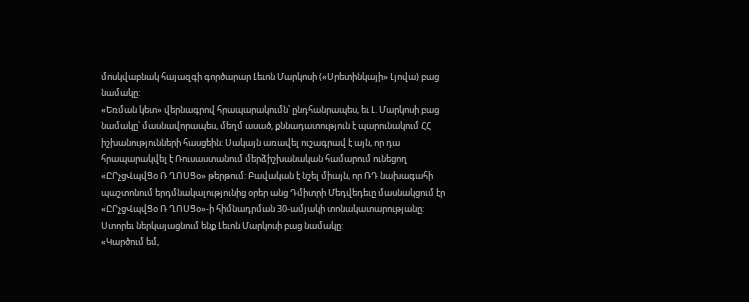մոսկվաբնակ հայազգի գործարար Լեւոն Մարկոսի («Սրետինկայի» Լյովա) բաց նամակը:
«Եռման կետ» վերնագրով հրապարակումն՝ ընդհանրապես, եւ Լ. Մարկոսի բաց նամակը՝ մասնավորապես, մեղմ ասած, քննադատություն է պարունակում ՀՀ իշխանությունների հասցեին: Սակայն առավել ուշագրավ է այն, որ դա հրապարակվել է Ռուսաստանում մերձիշխանական համարում ունեցող «ԸՐչցՎպվՑօ Ռ ՂՈՍՑօ» թերթում: Բավական է նշել միայն, որ ՌԴ նախագահի պաշտոնում երդմնակալությունից օրեր անց Դմիտրի Մեդվեդեւը մասնակցում էր «ԸՐչցՎպվՑօ Ռ ՂՈՍՑօ»-ի հիմնադրման 30-ամյակի տոնակատարությանը: Ստորեւ ներկայացնում ենք Լեւոն Մարկոսի բաց նամակը:
«Կարծում եմ,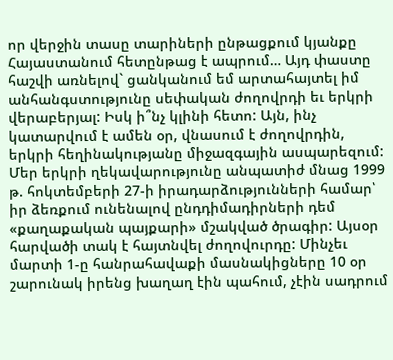որ վերջին տասը տարիների ընթացքում կյանքը Հայաստանում հետընթաց է ապրում… Այդ փաստը հաշվի առնելով` ցանկանում եմ արտահայտել իմ անհանգստությունը սեփական ժողովրդի եւ երկրի վերաբերյալ: Իսկ ի՞նչ կլինի հետո: Այն, ինչ կատարվում է ամեն օր, վնասում է ժողովրդին, երկրի հեղինակությանը միջազգային ասպարեզում: Մեր երկրի ղեկավարությունը անպատիժ մնաց 1999 թ. հոկտեմբերի 27-ի իրադարձությունների համար՝ իր ձեռքում ունենալով ընդդիմադիրների դեմ «քաղաքական պայքարի» մշակված ծրագիր: Այսօր հարվածի տակ է հայտնվել ժողովուրդը: Մինչեւ մարտի 1-ը հանրահավաքի մասնակիցները 10 օր շարունակ իրենց խաղաղ էին պահում, չէին սադրում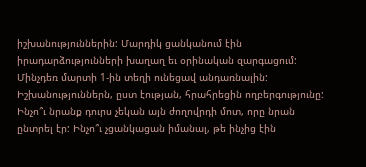իշխանություններին: Մարդիկ ցանկանում էին իրադարձությունների խաղաղ եւ օրինական զարգացում: Մինչդեռ մարտի 1-ին տեղի ունեցավ անդառնալին: Իշխանություններն, ըստ էության, հրահրեցին ողբերգությունը: Ինչո՞ւ նրանք դուրս չեկան այն ժողովրդի մոտ, որը նրան ընտրել էր: Ինչո՞ւ չցանկացան իմանալ, թե ինչից էին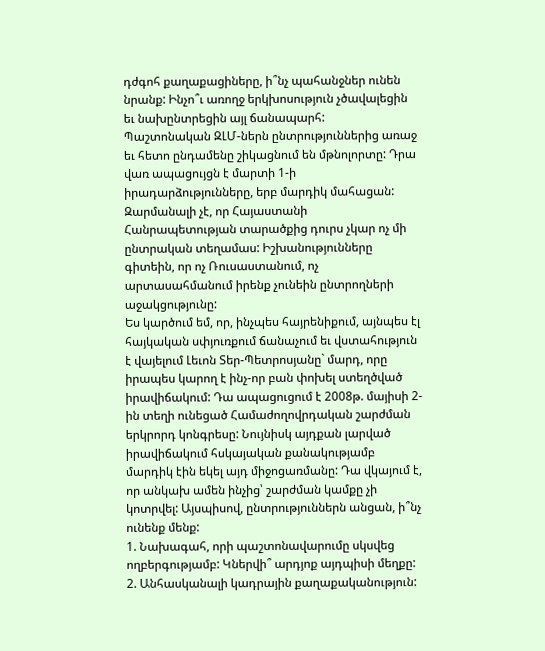դժգոհ քաղաքացիները, ի՞նչ պահանջներ ունեն նրանք: Ինչո՞ւ առողջ երկխոսություն չծավալեցին եւ նախընտրեցին այլ ճանապարհ:
Պաշտոնական ԶԼՄ-ներն ընտրություններից առաջ եւ հետո ընդամենը շիկացնում են մթնոլորտը: Դրա վառ ապացույցն է մարտի 1-ի իրադարձությունները, երբ մարդիկ մահացան: Զարմանալի չէ, որ Հայաստանի Հանրապետության տարածքից դուրս չկար ոչ մի ընտրական տեղամաս: Իշխանությունները գիտեին, որ ոչ Ռուսաստանում, ոչ արտասահմանում իրենք չունեին ընտրողների աջակցությունը:
Ես կարծում եմ, որ, ինչպես հայրենիքում, այնպես էլ հայկական սփյուռքում ճանաչում եւ վստահություն է վայելում Լեւոն Տեր-Պետրոսյանը` մարդ, որը իրապես կարող է ինչ-որ բան փոխել ստեղծված իրավիճակում: Դա ապացուցում է 2008թ. մայիսի 2-ին տեղի ունեցած Համաժողովրդական շարժման երկրորդ կոնգրեսը: Նույնիսկ այդքան լարված իրավիճակում հսկայական քանակությամբ մարդիկ էին եկել այդ միջոցառմանը: Դա վկայում է, որ անկախ ամեն ինչից՝ շարժման կամքը չի կոտրվել: Այսպիսով, ընտրություններն անցան, ի՞նչ ունենք մենք:
1. Նախագահ, որի պաշտոնավարումը սկսվեց ողբերգությամբ: Կներվի՞ արդյոք այդպիսի մեղքը:
2. Անհասկանալի կադրային քաղաքականություն: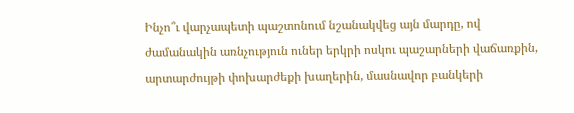Ինչո՞ւ վարչապետի պաշտոնում նշանակվեց այն մարդը, ով ժամանակին առնչություն ուներ երկրի ոսկու պաշարների վաճառքին, արտարժույթի փոխարժեքի խաղերին, մասնավոր բանկերի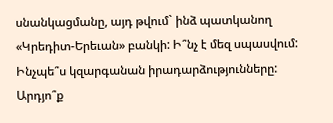սնանկացմանը, այդ թվում` ինձ պատկանող «Կրեդիտ-Երեւան» բանկի: Ի՞նչ է մեզ սպասվում: Ինչպե՞ս կզարգանան իրադարձությունները: Արդյո՞ք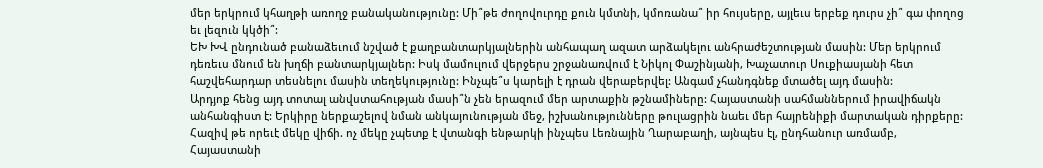մեր երկրում կհաղթի առողջ բանականությունը: Մի՞թե ժողովուրդը քուն կմտնի, կմոռանա՞ իր հույսերը, այլեւս երբեք դուրս չի՞ գա փողոց եւ լեզուն կկծի՞:
ԵԽ ԽՎ ընդունած բանաձեւում նշված է քաղբանտարկյալներին անհապաղ ազատ արձակելու անհրաժեշտության մասին: Մեր երկրում դեռեւս մնում են խղճի բանտարկյալներ: Իսկ մամուլում վերջերս շրջանառվում է Նիկոլ Փաշինյանի, Խաչատուր Սուքիասյանի հետ հաշվեհարդար տեսնելու մասին տեղեկությունը: Ինչպե՞ս կարելի է դրան վերաբերվել: Անգամ չհանդգնեք մտածել այդ մասին:
Արդյոք հենց այդ տոտալ անվստահության մասի՞ն չեն երազում մեր արտաքին թշնամիները: Հայաստանի սահմաններում իրավիճակն անհանգիստ է: Երկիրը ներքաշելով նման անկայունության մեջ, իշխանությունները թուլացրին նաեւ մեր հայրենիքի մարտական դիրքերը: Հազիվ թե որեւէ մեկը վիճի. ոչ մեկը չպետք է վտանգի ենթարկի ինչպես Լեռնային Ղարաբաղի, այնպես էլ, ընդհանուր առմամբ, Հայաստանի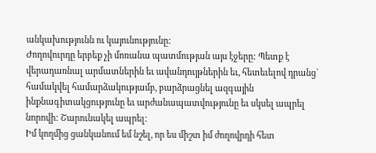անկախությունն ու կայունությունը:
Ժողովուրդը երբեք չի մոռանա պատմության այս էջերը: Պետք է վերադառնալ արմատներին եւ ավանդույթներին եւ, հետեւելով դրանց` համակվել համարձակությամբ, բարձրացնել ազգային ինքնագիտակցությունը եւ արժանապատվությունը եւ սկսել ապրել նորովի: Շարունակել ապրել:
Իմ կողմից ցանկանում եմ նշել, որ ես միշտ իմ ժողովրդի հետ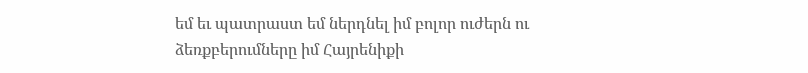եմ եւ պատրաստ եմ ներդնել իմ բոլոր ուժերն ու ձեռքբերումները իմ Հայրենիքի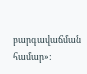բարգավաճման համար»: